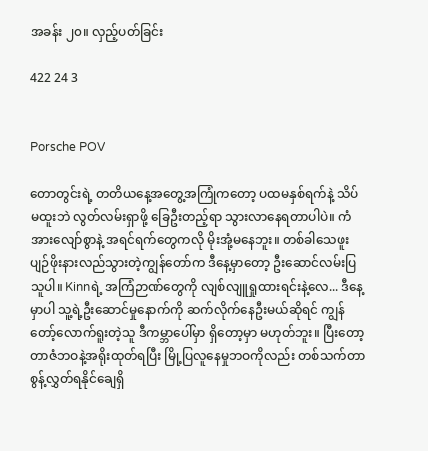အခန်း ၂၀။ လှည့်ပတ်ခြင်း

422 24 3


Porsche POV

တောတွင်းရဲ့ တတိယနေ့အတွေ့အကြုံကတော့ ပထမနှစ်ရက်နဲ့ သိပ်မထူးဘဲ လွတ်လမ်းရှာဖို့ ခြေဦးတည့်ရာ သွားလာနေရတာပါပဲ။ ကံအားလျော်စွာနဲ့ အရင်ရက်တွေကလို မိုးအုံ့မနေဘူး။ တစ်ခါသေဖူး ပျဉ်ဖိုးနားလည်သွားတဲ့ကျွန်တော်က ဒီနေ့မှာတော့ ဦးဆောင်လမ်းပြသူပါ။ Kinnရဲ့ အကြံဉာဏ်တွေကို လျစ်လျူရှုထားရင်းနဲ့‌လေ... ဒီနေ့မှာပါ သူ့ရဲ့ဦးဆောင်မှုနောက်ကို ဆက်လိုက်နေဦးမယ်ဆိုရင် ကျွန်တော့်လောက်ရူးတဲ့သူ ဒီကမ္ဘာပေါ်မှာ ရှိတော့မှာ မဟုတ်ဘူး။ ပြီးတော့ တာဇံဘဝနဲ့အရိုးထုတ်ရပြီး မြို့ပြလူနေမှုဘဝကိုလည်း တစ်သက်တာ စွန့်လွှတ်ရနိုင်ချေရှိ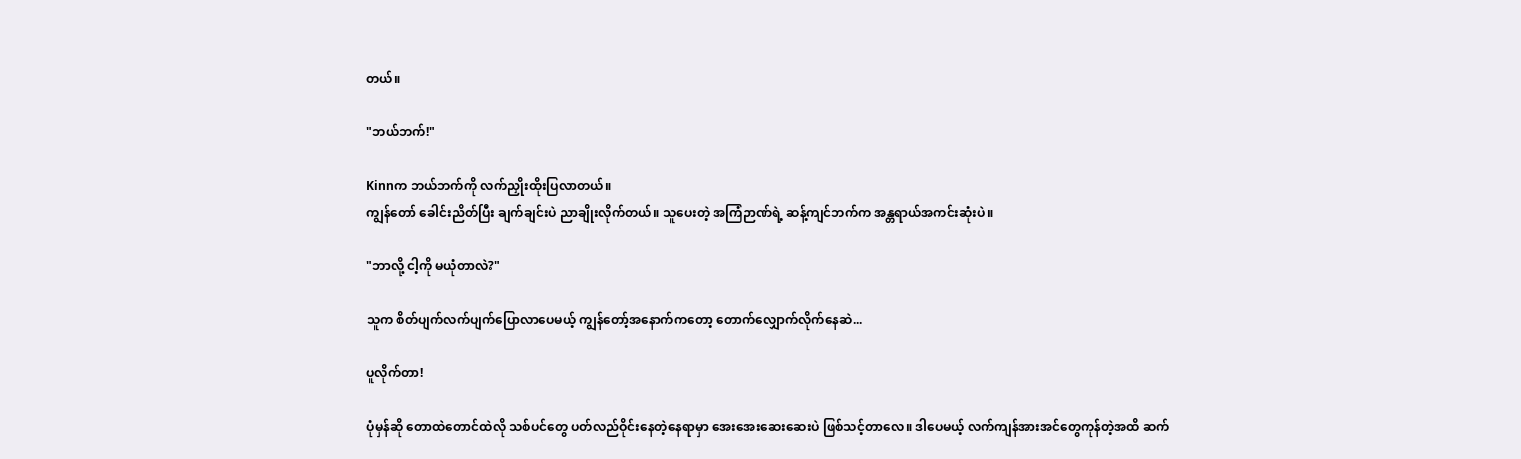တယ်။

"ဘယ်ဘက်!"

Kinnက ဘယ်ဘက်ကို လက်ညှိုးထိုးပြလာတယ်။
ကျွန်တော် ခေါင်းညိတ်ပြီး ချက်ချင်းပဲ ညာချိုးလိုက်တယ်။ သူပေးတဲ့ အကြံဉာဏ်ရဲ့ ဆန့်ကျင်ဘက်က အန္တရာယ်အကင်းဆုံးပဲ။

"ဘာလို့ ငါ့ကို မယုံတာလဲ?"

သူက စိတ်ပျက်လက်ပျက်ပြောလာပေမယ့် ကျွန်တော့်အနောက်ကတော့ တောက်လျှောက်လိုက်နေဆဲ...

ပူလိုက်တာ!

ပုံမှန်ဆို တောထဲတောင်ထဲလို သစ်ပင်တွေ ပတ်လည်ဝိုင်းနေတဲ့နေရာမှာ အေးအေးဆေးဆေးပဲ ဖြစ်သင့်တာလေ။ ဒါပေမယ့် လက်ကျန်အားအင်တွေကုန်တဲ့အထိ ဆက်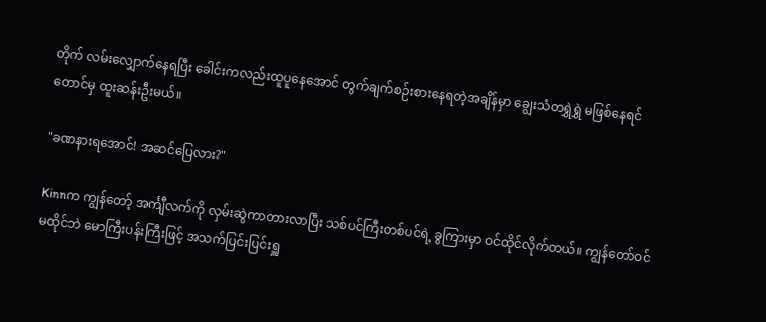တိုက် လမ်းလျှောက်နေရပြီး ခေါင်းကလည်းထူပူနေအောင် တွက်ချက်စဉ်းစားနေရတဲ့အချိန်မှာ ချွေးသံတရွှဲရွှဲ မဖြစ်နေရင်တောင်မှ ထူးဆန်းဦးမယ်။

"ခဏနားရအောင်! အဆင်ပြေလား?"

Kinnက ကျွန်တော့် အင်္ကျီလက်ကို လှမ်းဆွဲကာတားလာပြီး သစ်ပင်ကြီးတစ်ပင်ရဲ့ ခွကြားမှာ ဝင်ထိုင်လိုက်တယ်။ ကျွန်တော်ဝင်မထိုင်ဘဲ မောကြီးပန်းကြီးဖြင့် အသက်ပြင်းပြင်းရှူ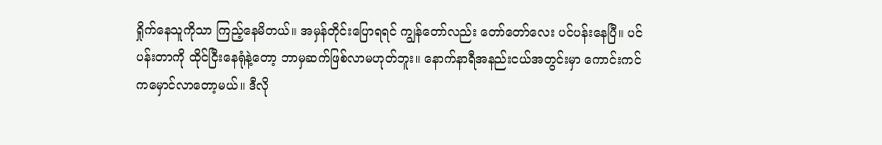ရှိုက်နေသူကိုသာ ကြည့်နေမိတယ်။ အမှန်တိုင်းပြောရရင် ကျွန်တော်လည်း တော်တော်လေး ပင်ပန်းနေပြီ။ ပင်ပန်းတာကို ထိုင်ငြီးနေရုံနဲ့တော့ ဘာမှဆက်ဖြစ်လာမဟုတ်ဘူး။ နောက်နာရီအနည်းငယ်အတွင်းမှာ ကောင်းကင်ကမှောင်လာတော့မယ်။ ဒီလို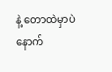နဲ့ တောထဲမှာပဲ နောက်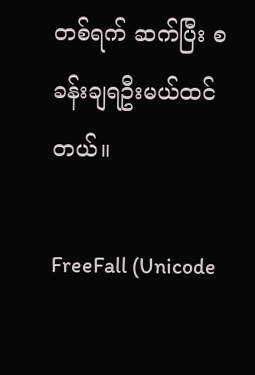တစ်ရက် ဆက်ပြီး စခန်းချရဦးမယ်ထင်တယ်။

FreeFall (Unicode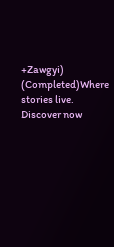+Zawgyi) (Completed)Where stories live. Discover now